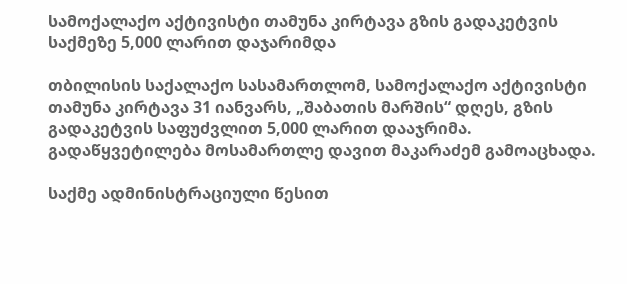სამოქალაქო აქტივისტი თამუნა კირტავა გზის გადაკეტვის საქმეზე 5,000 ლარით დაჯარიმდა

თბილისის საქალაქო სასამართლომ, სამოქალაქო აქტივისტი თამუნა კირტავა 31 იანვარს, „შაბათის მარშის“ დღეს, გზის გადაკეტვის საფუძვლით 5,000 ლარით დააჯრიმა. გადაწყვეტილება მოსამართლე დავით მაკარაძემ გამოაცხადა.

საქმე ადმინისტრაციული წესით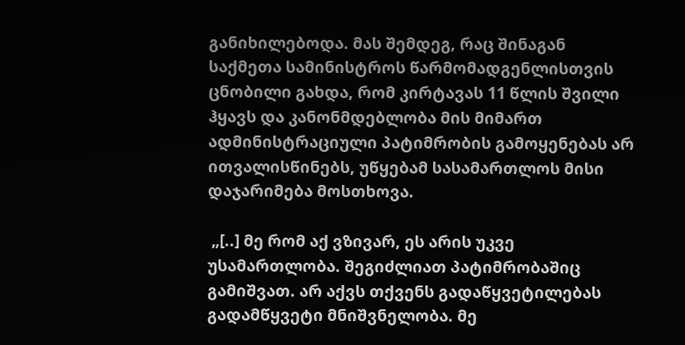განიხილებოდა. მას შემდეგ, რაც შინაგან საქმეთა სამინისტროს წარმომადგენლისთვის ცნობილი გახდა, რომ კირტავას 11 წლის შვილი ჰყავს და კანონმდებლობა მის მიმართ ადმინისტრაციული პატიმრობის გამოყენებას არ ითვალისწინებს, უწყებამ სასამართლოს მისი დაჯარიმება მოსთხოვა.

 „[..] მე რომ აქ ვზივარ, ეს არის უკვე უსამართლობა. შეგიძლიათ პატიმრობაშიც გამიშვათ. არ აქვს თქვენს გადაწყვეტილებას გადამწყვეტი მნიშვნელობა. მე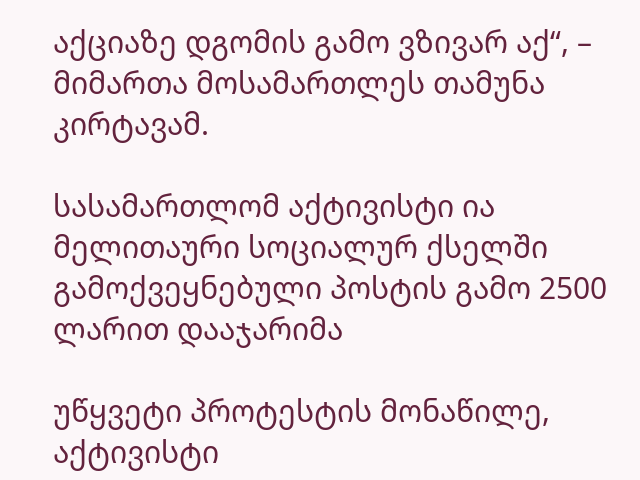აქციაზე დგომის გამო ვზივარ აქ“, –  მიმართა მოსამართლეს თამუნა კირტავამ.

სასამართლომ აქტივისტი ია მელითაური სოციალურ ქსელში გამოქვეყნებული პოსტის გამო 2500 ლარით დააჯარიმა

უწყვეტი პროტესტის მონაწილე, აქტივისტი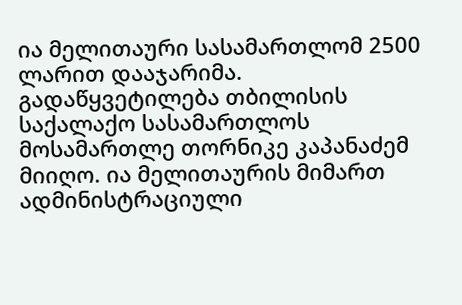ია მელითაური სასამართლომ 2500 ლარით დააჯარიმა. გადაწყვეტილება თბილისის საქალაქო სასამართლოს მოსამართლე თორნიკე კაპანაძემ მიიღო. ია მელითაურის მიმართ ადმინისტრაციული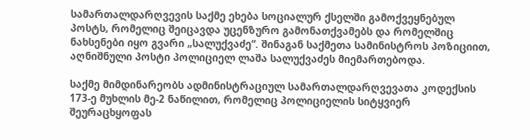სამართალდარღვევის საქმე ეხება სოციალურ ქსელში გამოქვეყნებულ პოსტს, რომელიც შეიცავდა უცენზურო გამონათქვამებს და რომელშიც ნახსენები იყო გვარი „სალუქვაძე“. შინაგან საქმეთა სამინისტროს პოზიციით, აღნიშნული პოსტი პოლიციელ ლაშა სალუქვაძეს მიემართებოდა.

საქმე მიმდინარეობს ადმინისტრაციულ სამართალდარღვევათა კოდექსის 173-ე მუხლის მე-2 ნაწილით, რომელიც პოლიციელის სიტყვიერ შეურაცხყოფას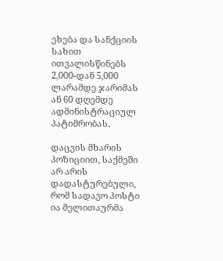ეხება და სანქციის სახით ითვალისწინებს 2,000-დან 5,000 ლარამდე ჯარიმას ან 60 დღემდე ადმინისტრაციულ პატიმრობას.

დაცვის მხარის პოზიციით, საქმეში არ არის დადასტურებული, რომ სადავო პოსტი ია მელითაურმა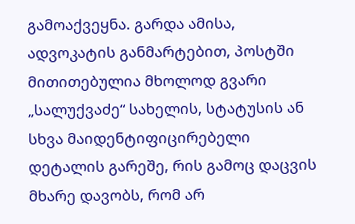გამოაქვეყნა. გარდა ამისა, ადვოკატის განმარტებით, პოსტში მითითებულია მხოლოდ გვარი „სალუქვაძე“ სახელის, სტატუსის ან სხვა მაიდენტიფიცირებელი დეტალის გარეშე, რის გამოც დაცვის მხარე დავობს, რომ არ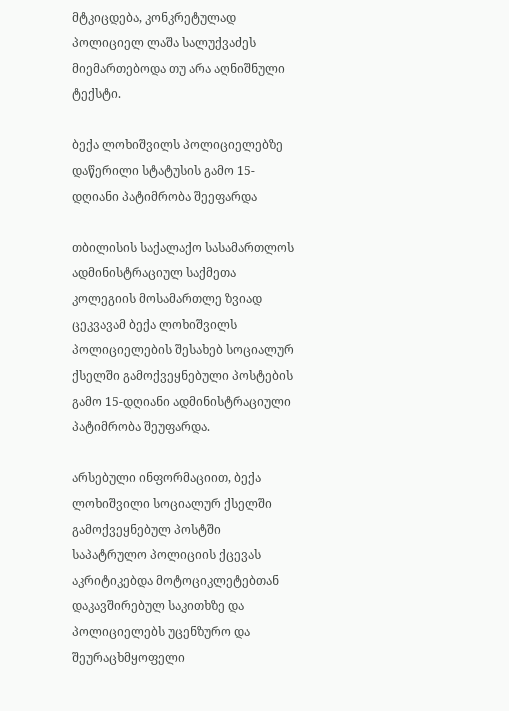მტკიცდება, კონკრეტულად პოლიციელ ლაშა სალუქვაძეს მიემართებოდა თუ არა აღნიშნული ტექსტი.

ბექა ლოხიშვილს პოლიციელებზე დაწერილი სტატუსის გამო 15-დღიანი პატიმრობა შეეფარდა

თბილისის საქალაქო სასამართლოს ადმინისტრაციულ საქმეთა კოლეგიის მოსამართლე ზვიად ცეკვავამ ბექა ლოხიშვილს პოლიციელების შესახებ სოციალურ ქსელში გამოქვეყნებული პოსტების გამო 15-დღიანი ადმინისტრაციული პატიმრობა შეუფარდა.

არსებული ინფორმაციით, ბექა ლოხიშვილი სოციალურ ქსელში გამოქვეყნებულ პოსტში საპატრულო პოლიციის ქცევას აკრიტიკებდა მოტოციკლეტებთან დაკავშირებულ საკითხზე და პოლიციელებს უცენზურო და შეურაცხმყოფელი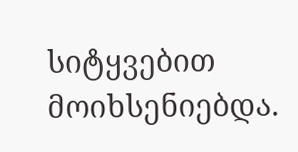სიტყვებით მოიხსენიებდა.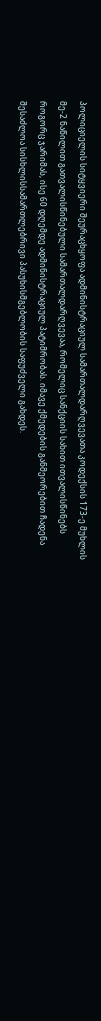პოლიციელის სიტყვიერი შეურაცხყოფა ადმინისტრაციულ სამართალდარღვევათა კოდექსის 173-ე მუხლის მე-2 ნაწილით გათვალისწინებული სამართალდარღვევაა, რომელიც სანქციის სახით ითვალისწინებს როგორც ჯარიმას, ისე 60 დღემდე ადმინისტრაციულ პატიმრობას. იმავე ქმედების განმეორებით ჩადენა შესაძლოა სისხლისსამართლებრივი პასუხისმგებლობის საფუძველი გახდეს.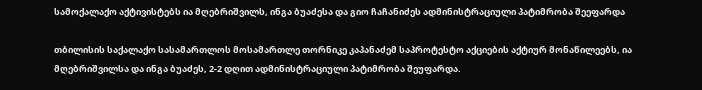სამოქალაქო აქტივისტებს ია მღებრიშვილს, ინგა ბუაძესა და გიო ჩაჩანიძეს ადმინისტრაციული პატიმრობა შეეფარდა

თბილისის საქალაქო სასამართლოს მოსამართლე თორნიკე კაპანაძემ საპროტესტო აქციების აქტიურ მონაწილეებს, ია მღებრიშვილსა და ინგა ბუაძეს, 2-2 დღით ადმინისტრაციული პატიმრობა შეუფარდა.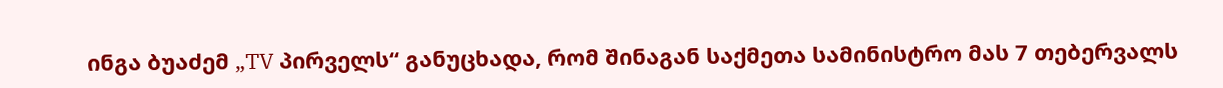ინგა ბუაძემ „TV პირველს“ განუცხადა, რომ შინაგან საქმეთა სამინისტრო მას 7 თებერვალს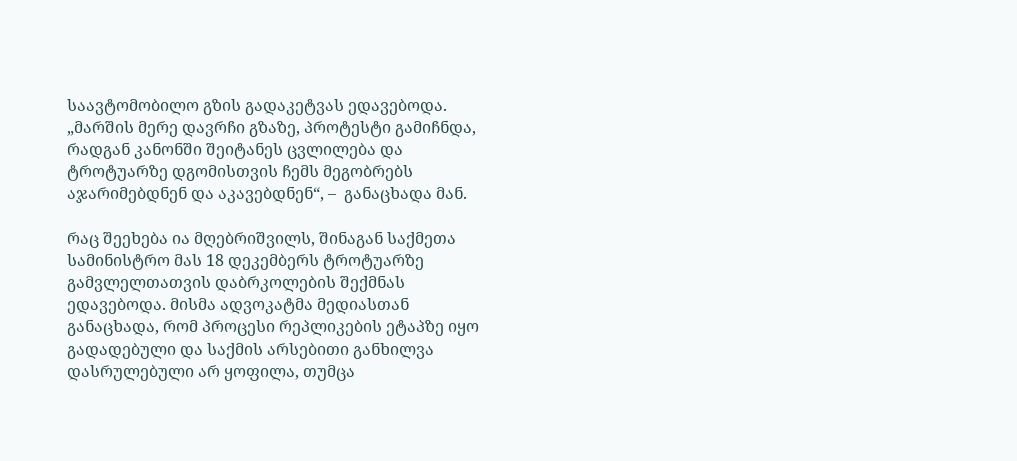საავტომობილო გზის გადაკეტვას ედავებოდა. „მარშის მერე დავრჩი გზაზე, პროტესტი გამიჩნდა, რადგან კანონში შეიტანეს ცვლილება და ტროტუარზე დგომისთვის ჩემს მეგობრებს აჯარიმებდნენ და აკავებდნენ“, –  განაცხადა მან.

რაც შეეხება ია მღებრიშვილს, შინაგან საქმეთა სამინისტრო მას 18 დეკემბერს ტროტუარზე გამვლელთათვის დაბრკოლების შექმნას ედავებოდა. მისმა ადვოკატმა მედიასთან განაცხადა, რომ პროცესი რეპლიკების ეტაპზე იყო გადადებული და საქმის არსებითი განხილვა დასრულებული არ ყოფილა, თუმცა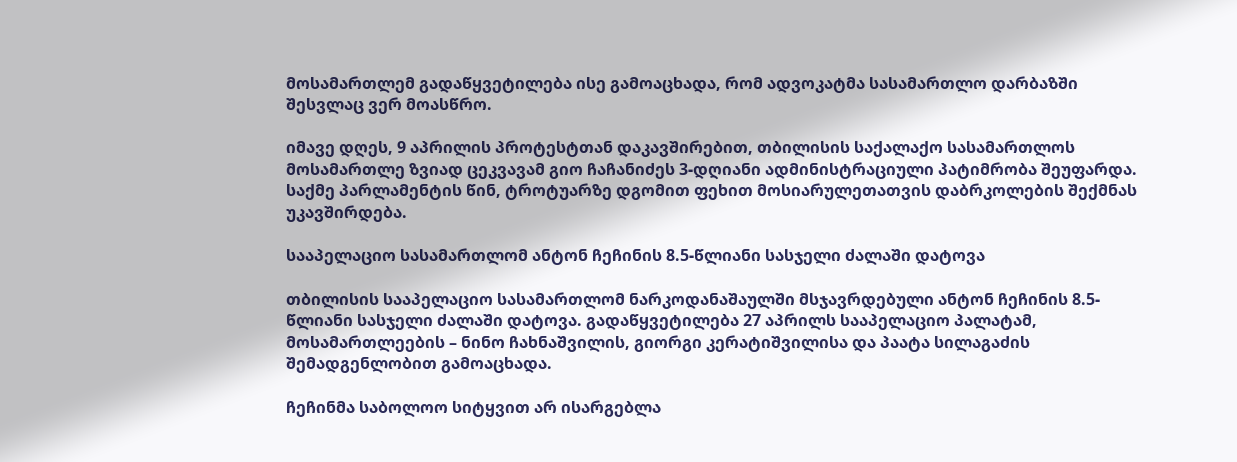მოსამართლემ გადაწყვეტილება ისე გამოაცხადა, რომ ადვოკატმა სასამართლო დარბაზში შესვლაც ვერ მოასწრო.

იმავე დღეს, 9 აპრილის პროტესტთან დაკავშირებით, თბილისის საქალაქო სასამართლოს მოსამართლე ზვიად ცეკვავამ გიო ჩაჩანიძეს 3-დღიანი ადმინისტრაციული პატიმრობა შეუფარდა. საქმე პარლამენტის წინ, ტროტუარზე დგომით ფეხით მოსიარულეთათვის დაბრკოლების შექმნას უკავშირდება.

სააპელაციო სასამართლომ ანტონ ჩეჩინის 8.5-წლიანი სასჯელი ძალაში დატოვა

თბილისის სააპელაციო სასამართლომ ნარკოდანაშაულში მსჯავრდებული ანტონ ჩეჩინის 8.5-წლიანი სასჯელი ძალაში დატოვა. გადაწყვეტილება 27 აპრილს სააპელაციო პალატამ, მოსამართლეების – ნინო ჩახნაშვილის, გიორგი კერატიშვილისა და პაატა სილაგაძის შემადგენლობით გამოაცხადა.

ჩეჩინმა საბოლოო სიტყვით არ ისარგებლა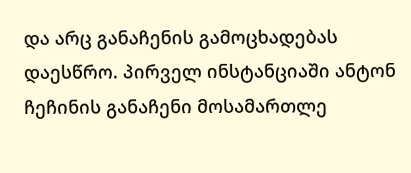და არც განაჩენის გამოცხადებას დაესწრო. პირველ ინსტანციაში ანტონ ჩეჩინის განაჩენი მოსამართლე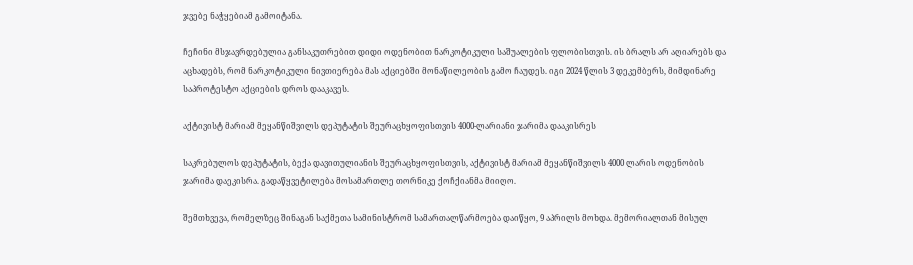ჯვებე ნაჭყებიამ გამოიტანა.

ჩეჩინი მსჯავრდებულია განსაკუთრებით დიდი ოდენობით ნარკოტიკული საშუალების ფლობისთვის. ის ბრალს არ აღიარებს და აცხადებს, რომ ნარკოტიკული ნივთიერება მას აქციებში მონაწილეობის გამო ჩაუდეს. იგი 2024 წლის 3 დეკემბერს, მიმდინარე საპროტესტო აქციების დროს დააკავეს.

აქტივისტ მარიამ მეყანწიშვილს დეპუტატის შეურაცხყოფისთვის 4000-ლარიანი ჯარიმა დააკისრეს

საკრებულოს დეპუტატის, ბექა დავითულიანის შეურაცხყოფისთვის, აქტივისტ მარიამ მეყანწიშვილს 4000 ლარის ოდენობის ჯარიმა დაეკისრა. გადაწყვეტილება მოსამართლე თორნიკე ქოჩქიანმა მიიღო.

შემთხვევა, რომელზეც შინაგან საქმეთა სამინისტრომ სამართალწარმოება დაიწყო, 9 აპრილს მოხდა. მემორიალთან მისულ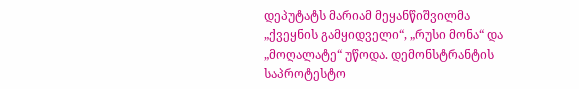დეპუტატს მარიამ მეყანწიშვილმა „ქვეყნის გამყიდველი“, „რუსი მონა“ და „მოღალატე“ უწოდა. დემონსტრანტის საპროტესტო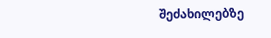შეძახილებზე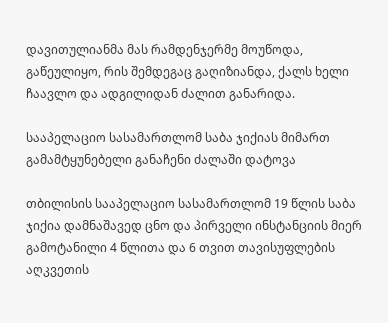დავითულიანმა მას რამდენჯერმე მოუწოდა, გაწეულიყო, რის შემდეგაც გაღიზიანდა, ქალს ხელი ჩაავლო და ადგილიდან ძალით განარიდა.

სააპელაციო სასამართლომ საბა ჯიქიას მიმართ გამამტყუნებელი განაჩენი ძალაში დატოვა

თბილისის სააპელაციო სასამართლომ 19 წლის საბა ჯიქია დამნაშავედ ცნო და პირველი ინსტანციის მიერ გამოტანილი 4 წლითა და 6 თვით თავისუფლების აღკვეთის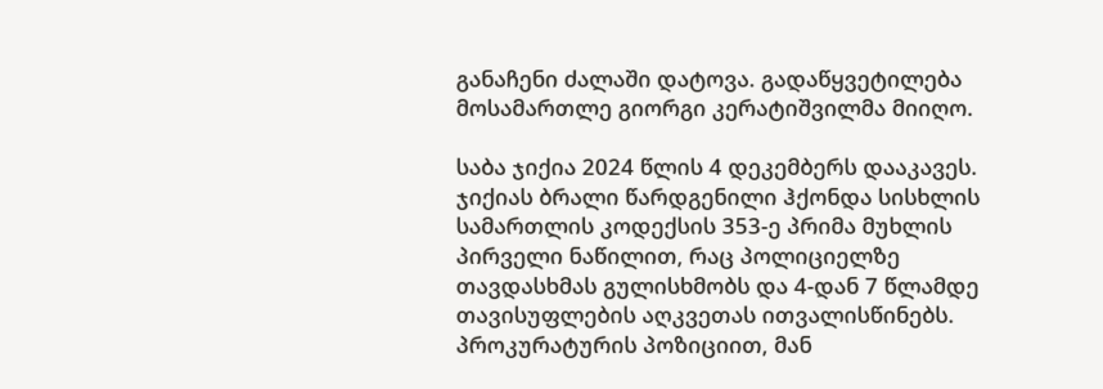განაჩენი ძალაში დატოვა. გადაწყვეტილება მოსამართლე გიორგი კერატიშვილმა მიიღო.

საბა ჯიქია 2024 წლის 4 დეკემბერს დააკავეს. ჯიქიას ბრალი წარდგენილი ჰქონდა სისხლის სამართლის კოდექსის 353-ე პრიმა მუხლის პირველი ნაწილით, რაც პოლიციელზე თავდასხმას გულისხმობს და 4-დან 7 წლამდე თავისუფლების აღკვეთას ითვალისწინებს. პროკურატურის პოზიციით, მან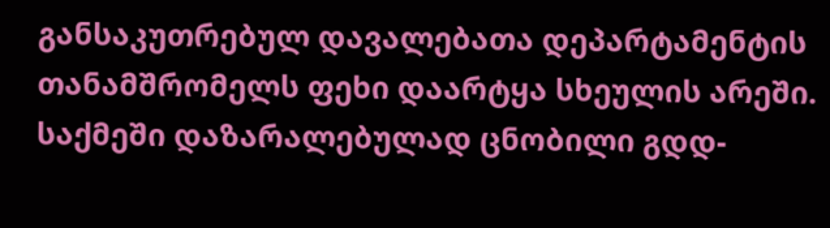განსაკუთრებულ დავალებათა დეპარტამენტის თანამშრომელს ფეხი დაარტყა სხეულის არეში. საქმეში დაზარალებულად ცნობილი გდდ-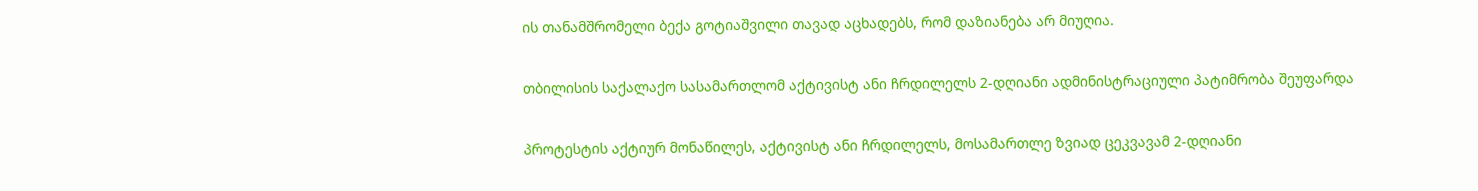ის თანამშრომელი ბექა გოტიაშვილი თავად აცხადებს, რომ დაზიანება არ მიუღია.

თბილისის საქალაქო სასამართლომ აქტივისტ ანი ჩრდილელს 2-დღიანი ადმინისტრაციული პატიმრობა შეუფარდა

პროტესტის აქტიურ მონაწილეს, აქტივისტ ანი ჩრდილელს, მოსამართლე ზვიად ცეკვავამ 2-დღიანი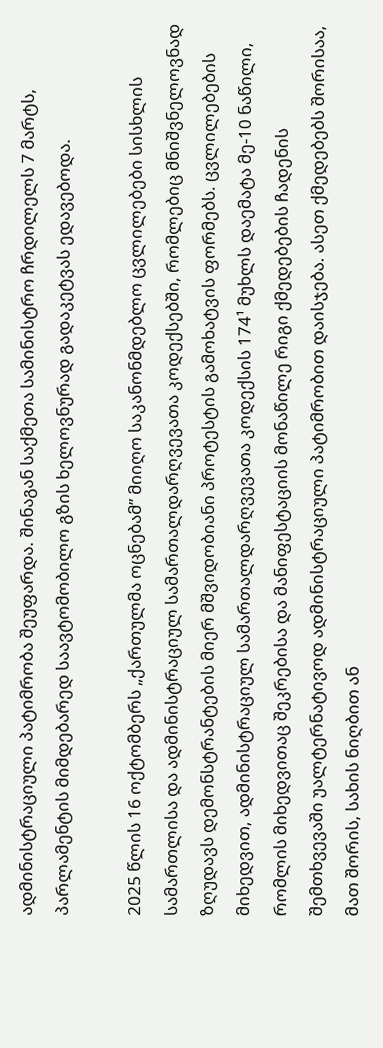ადმინისტრაციული პატიმრობა შეუფარდა. შინაგან საქმეთა სამინისტრო ჩრდილელს 7 მარტს, პარლამენტის მიმდებარედ საავტომობილო გზის ხელოვნურად გადაკეტვას ედავებოდა.

2025 წლის 16 ოქტომბერს „ქართულმა ოცნებამ” მიიღო საკანონმდებლო ცვლილებები სისხლის სამართლისა და ადმინისტრაციულ სამართალდარღვევათა კოდექსებში, რომლებიც მნიშვნელოვნად ზღუდავს დემონსტრანტების მიერ მშვიდობიანი პროტესტის გამოხატვის ფორმებს. ცვლილებების მიხედვით, ადმინისტრაციულ სამართალდარღვევათა კოდექსის 174¹ მუხლს დაემატა მე-10 ნაწილი, რომლის მიხედვითაც შეკრებისა და მანიფესტაციის მონაწილე რიგი ქმედებების ჩადენის შემთხვევაში უალტერნატივოდ ადმინისტრაციული პატიმრობით დაისჯება. ასეთ ქმედებებს შორისაა, მათ შორის, სახის ნიღბით ან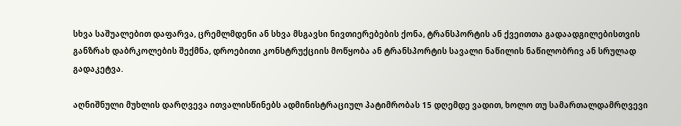სხვა საშუალებით დაფარვა, ცრემლმდენი ან სხვა მსგავსი ნივთიერებების ქონა, ტრანსპორტის ან ქვეითთა გადაადგილებისთვის განზრახ დაბრკოლების შექმნა, დროებითი კონსტრუქციის მოწყობა ან ტრანსპორტის სავალი ნაწილის ნაწილობრივ ან სრულად გადაკეტვა.

აღნიშნული მუხლის დარღვევა ითვალისწინებს ადმინისტრაციულ პატიმრობას 15 დღემდე ვადით, ხოლო თუ სამართალდამრღვევი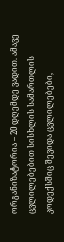ორგანიზატორია – 20 დღემდე ვადით. ამავე ცვლილებებით სისხლის სამართლის კოდექსშიც შევიდა ცვლილებები,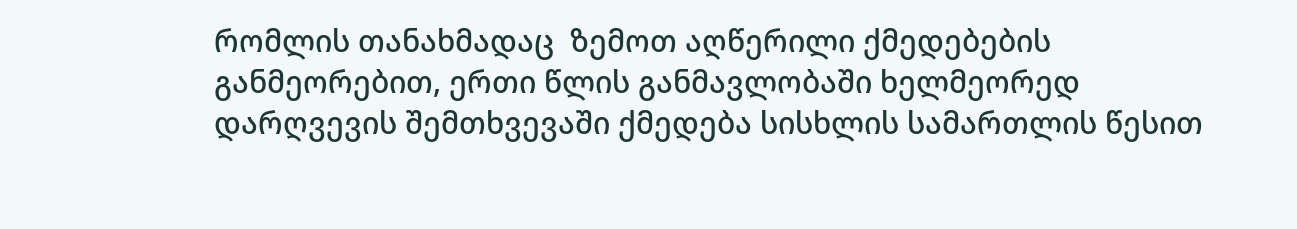რომლის თანახმადაც  ზემოთ აღწერილი ქმედებების განმეორებით, ერთი წლის განმავლობაში ხელმეორედ დარღვევის შემთხვევაში ქმედება სისხლის სამართლის წესით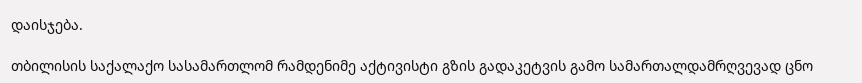დაისჯება.

თბილისის საქალაქო სასამართლომ რამდენიმე აქტივისტი გზის გადაკეტვის გამო სამართალდამრღვევად ცნო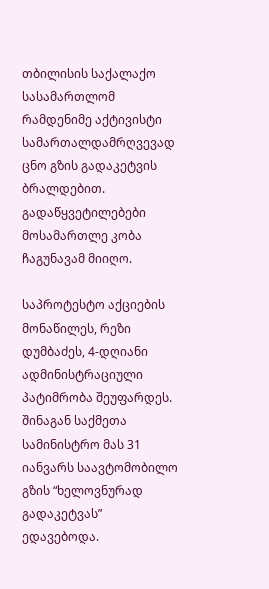თბილისის საქალაქო სასამართლომ რამდენიმე აქტივისტი სამართალდამრღვევად ცნო გზის გადაკეტვის ბრალდებით. გადაწყვეტილებები მოსამართლე კობა ჩაგუნავამ მიიღო.

საპროტესტო აქციების მონაწილეს, რეზი დუმბაძეს, 4-დღიანი ადმინისტრაციული პატიმრობა შეუფარდეს. შინაგან საქმეთა სამინისტრო მას 31 იანვარს საავტომობილო გზის “ხელოვნურად გადაკეტვას” ედავებოდა.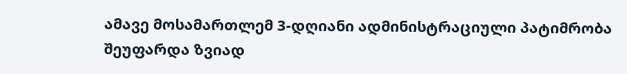ამავე მოსამართლემ 3-დღიანი ადმინისტრაციული პატიმრობა შეუფარდა ზვიად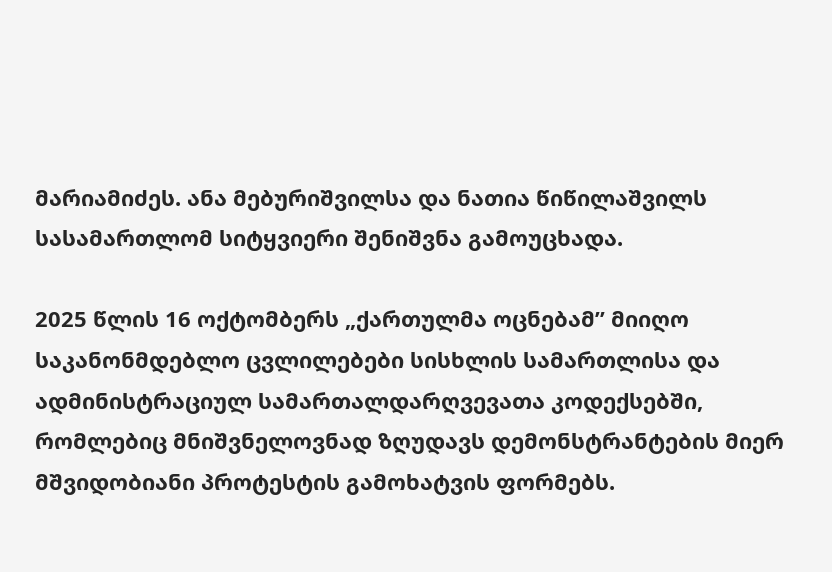მარიამიძეს. ანა მებურიშვილსა და ნათია წიწილაშვილს სასამართლომ სიტყვიერი შენიშვნა გამოუცხადა.

2025 წლის 16 ოქტომბერს „ქართულმა ოცნებამ” მიიღო საკანონმდებლო ცვლილებები სისხლის სამართლისა და ადმინისტრაციულ სამართალდარღვევათა კოდექსებში, რომლებიც მნიშვნელოვნად ზღუდავს დემონსტრანტების მიერ მშვიდობიანი პროტესტის გამოხატვის ფორმებს.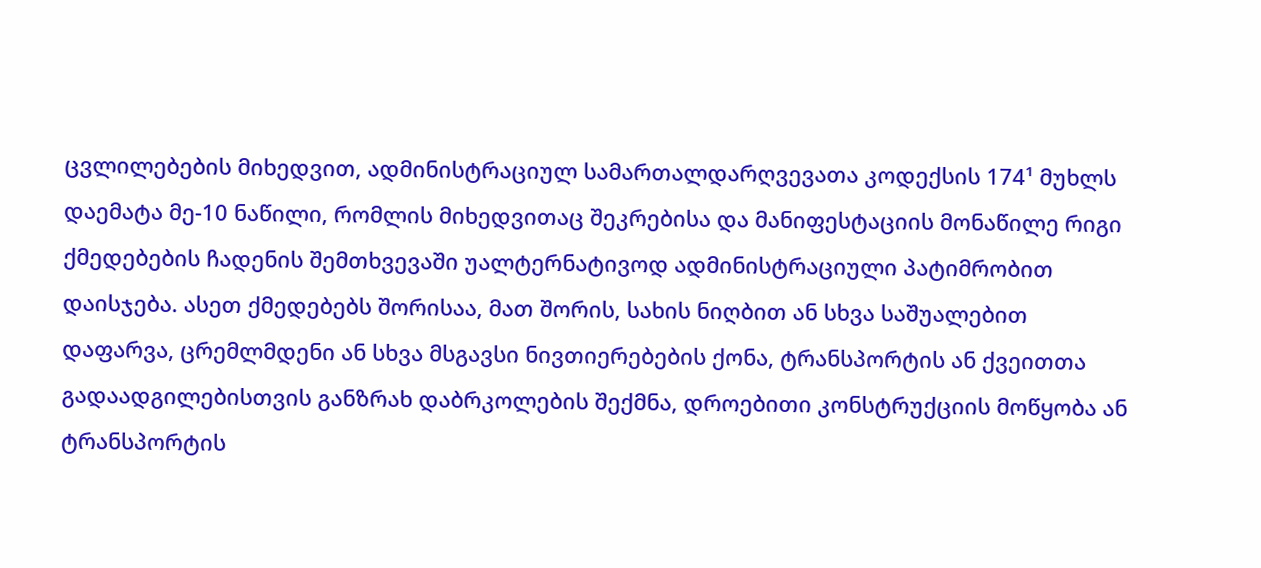ცვლილებების მიხედვით, ადმინისტრაციულ სამართალდარღვევათა კოდექსის 174¹ მუხლს დაემატა მე-10 ნაწილი, რომლის მიხედვითაც შეკრებისა და მანიფესტაციის მონაწილე რიგი ქმედებების ჩადენის შემთხვევაში უალტერნატივოდ ადმინისტრაციული პატიმრობით დაისჯება. ასეთ ქმედებებს შორისაა, მათ შორის, სახის ნიღბით ან სხვა საშუალებით დაფარვა, ცრემლმდენი ან სხვა მსგავსი ნივთიერებების ქონა, ტრანსპორტის ან ქვეითთა გადაადგილებისთვის განზრახ დაბრკოლების შექმნა, დროებითი კონსტრუქციის მოწყობა ან ტრანსპორტის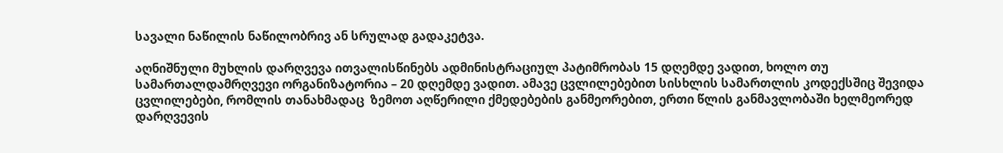სავალი ნაწილის ნაწილობრივ ან სრულად გადაკეტვა.

აღნიშნული მუხლის დარღვევა ითვალისწინებს ადმინისტრაციულ პატიმრობას 15 დღემდე ვადით, ხოლო თუ სამართალდამრღვევი ორგანიზატორია – 20 დღემდე ვადით. ამავე ცვლილებებით სისხლის სამართლის კოდექსშიც შევიდა ცვლილებები, რომლის თანახმადაც  ზემოთ აღწერილი ქმედებების განმეორებით, ერთი წლის განმავლობაში ხელმეორედ დარღვევის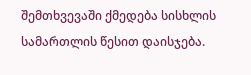შემთხვევაში ქმედება სისხლის სამართლის წესით დაისჯება.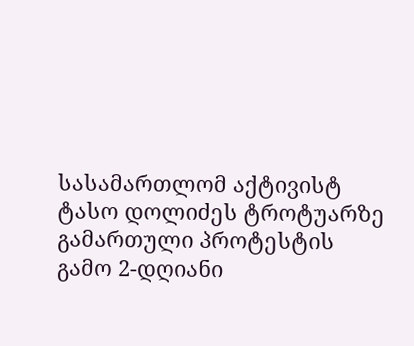სასამართლომ აქტივისტ ტასო დოლიძეს ტროტუარზე გამართული პროტესტის გამო 2-დღიანი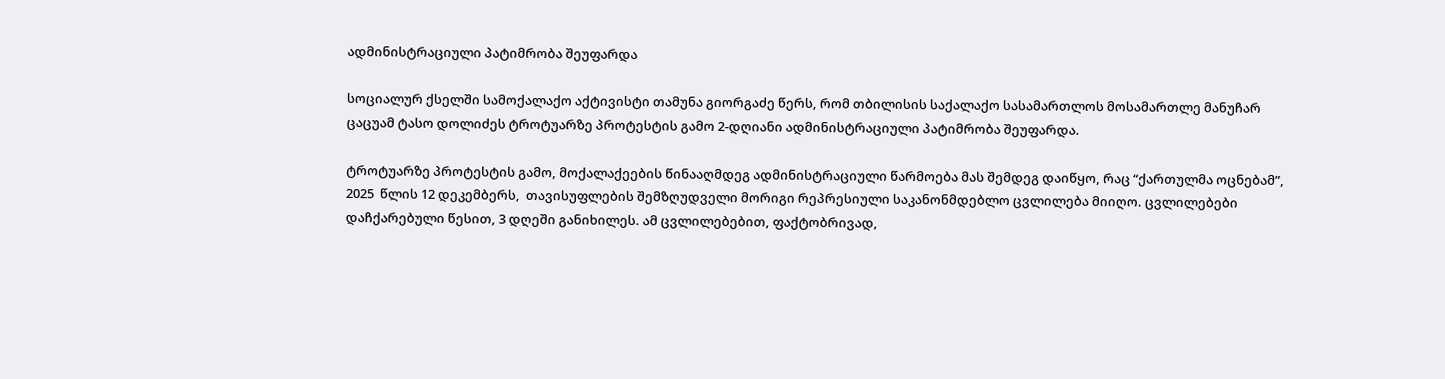ადმინისტრაციული პატიმრობა შეუფარდა

სოციალურ ქსელში სამოქალაქო აქტივისტი თამუნა გიორგაძე წერს, რომ თბილისის საქალაქო სასამართლოს მოსამართლე მანუჩარ ცაცუამ ტასო დოლიძეს ტროტუარზე პროტესტის გამო 2-დღიანი ადმინისტრაციული პატიმრობა შეუფარდა.

ტროტუარზე პროტესტის გამო, მოქალაქეების წინააღმდეგ ადმინისტრაციული წარმოება მას შემდეგ დაიწყო, რაც “ქართულმა ოცნებამ”, 2025  წლის 12 დეკემბერს,  თავისუფლების შემზღუდველი მორიგი რეპრესიული საკანონმდებლო ცვლილება მიიღო. ცვლილებები დაჩქარებული წესით, 3 დღეში განიხილეს. ამ ცვლილებებით, ფაქტობრივად,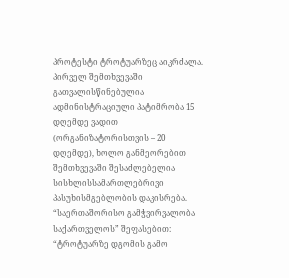პროტესტი ტროტუარზეც აიკრძალა. პირველ შემთხვევაში გათვალისწინებულია ადმინისტრაციული პატიმრობა 15 დღემდე ვადით (ორგანიზატორისთვის – 20 დღემდე), ხოლო განმეორებით შემთხვევაში შესაძლებელია სისხლისსამართლებრივი პასუხისმგებლობის დაკისრება.  “საერთაშორისო გამჭვირვალობა საქართველოს” შეფასებით: “ტროტუარზე დგომის გამო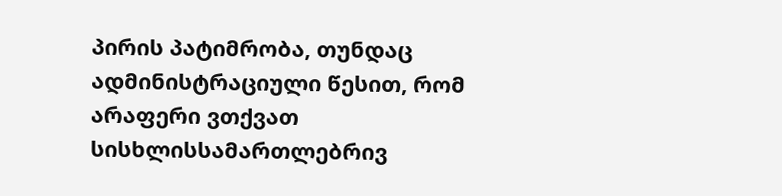პირის პატიმრობა, თუნდაც ადმინისტრაციული წესით, რომ არაფერი ვთქვათ სისხლისსამართლებრივ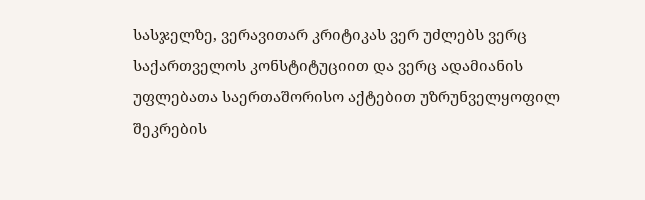სასჯელზე, ვერავითარ კრიტიკას ვერ უძლებს ვერც საქართველოს კონსტიტუციით და ვერც ადამიანის უფლებათა საერთაშორისო აქტებით უზრუნველყოფილ შეკრების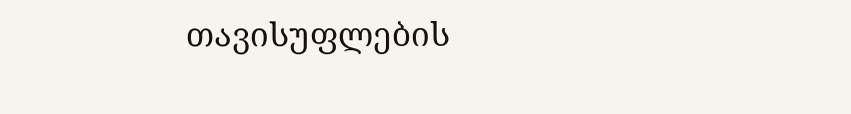თავისუფლების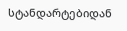სტანდარტებიდან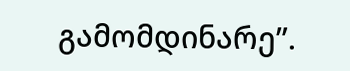გამომდინარე”.